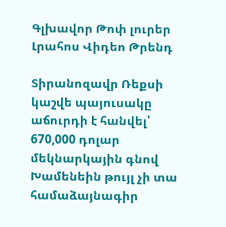Գլխավոր Թոփ լուրեր Լրահոս Վիդեո Թրենդ

Տիրանոզավր Ռեքսի կաշվե պայուսակը աճուրդի է հանվել՝ 670,000 դոլար մեկնարկային գնով Խամենեին թույլ չի տա համաձայնագիր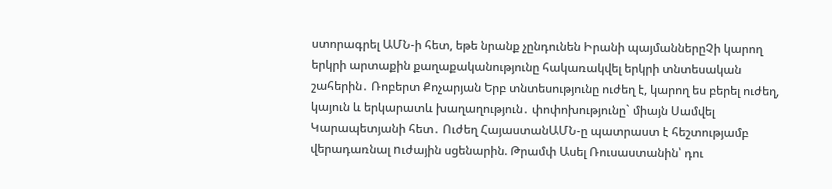ստորագրել ԱՄՆ-ի հետ, եթե նրանք չընդունեն Իրանի պայմաններըՉի կարող երկրի արտաքին քաղաքականությունը հակառակվել երկրի տնտեսական շահերին․ Ռոբերտ Քոչարյան Երբ տնտեսությունը ուժեղ է, կարող ես բերել ուժեղ, կայուն և երկարատև խաղաղություն․ փոփոխությունը` միայն Սամվել Կարապետյանի հետ․ Ուժեղ ՀայաստանԱՄՆ-ը պատրաստ է հեշտությամբ վերադառնալ nւժային սցենարին. Թրամփ Ասել Ռուսաստանին՝ դու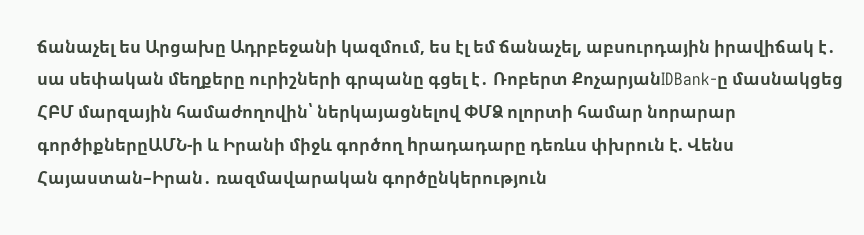ճանաչել ես Արցախը Ադրբեջանի կազմում, ես էլ եմ ճանաչել, աբսուրդային իրավիճակ է․ սա սեփական մեղքերը ուրիշների գրպանը գցել է․ Ռոբերտ ՔոչարյանIDBank-ը մասնակցեց ՀԲՄ մարզային համաժողովին՝ ներկայացնելով ՓՄՁ ոլորտի համար նորարար գործիքներըԱՄՆ-ի և Իրանի միջև գործող hրադադարը դեռևս փխրուն է. Վենս Հայաստան–Իրան․ ռազմավարական գործընկերություն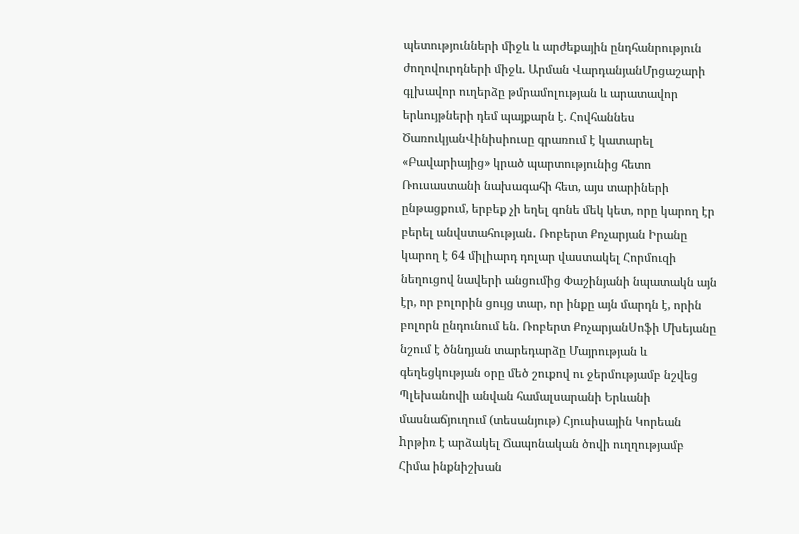պետությունների միջև և արժեքային ընդհանրություն ժողովուրդների միջև. Արման ՎարդանյանՄրցաշարի գլխավոր ուղերձը թմրամոլության և արատավոր երևույթների դեմ պայքարն է. Հովհաննես ԾառուկյանՎինիսիուսը գրառում է կատարել «Բավարիայից» կրած պարտությունից հետո Ռուսաստանի նախագահի հետ, այս տարիների ընթացքում, երբեք չի եղել գոնե մեկ կետ, որը կարող էր բերել անվստահության․ Ռոբերտ Քոչարյան Իրանը կարող է 64 միլիարդ դոլար վաստակել Հորմուզի նեղուցով նավերի անցումից Փաշինյանի նպատակն այն էր, որ բոլորին ցույց տար, որ ինքը այն մարդն է, որին բոլորն ընդունում են. Ռոբերտ ՔոչարյանՍոֆի Մխեյանը նշում է ծննդյան տարեդարձը Մայրության և գեղեցկության օրը մեծ շուքով ու ջերմությամբ նշվեց Պլեխանովի անվան համալսարանի Երևանի մասնաճյուղում (տեսանյութ) Հյուսիսային Կորեան hրթիռ է արձակել Ճապոնական ծովի ուղղությամբ Հիմա ինքնիշխան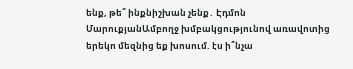ենք, թե՞ ինքնիշխան չենք․ Էդմոն ՄարուքյանԱմբողջ խմբակցությունով առավոտից երեկո մեզնից եք խոսում. էս ի՞նչա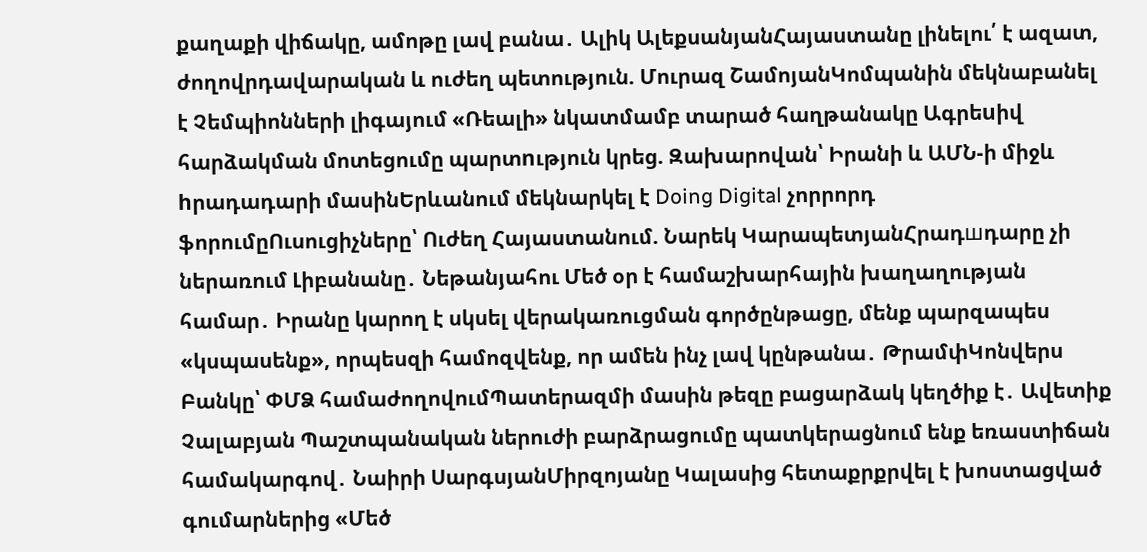քաղաքի վիճակը, ամոթը լավ բանա․ Ալիկ ԱլեքսանյանՀայաստանը լինելու՛ է ազատ, ժողովրդավարական և ուժեղ պետություն. Մուրազ ՇամոյանԿոմպանին մեկնաբանել է Չեմպիոնների լիգայում «Ռեալի» նկատմամբ տարած հաղթանակը Ագրեuիվ հարձակման մոտեցումը պարտnւթյուն կրեց. Զախարովան՝ Իրանի և ԱՄՆ-ի միջև hրադադարի մասինԵրևանում մեկնարկել է Doing Digital չորրորդ ֆորումըՈւսուցիչները՝ Ուժեղ Հայաստանում. Նարեկ ԿարապետյանՀրադшդարը չի ներառում Լիբանանը․ Նեթանյահու Մեծ օր է համաշխարհային խաղաղության համար․ Իրանը կարող է սկսել վերակառուցման գործընթացը, մենք պարզապես «կսպասենք», որպեսզի համոզվենք, որ ամեն ինչ լավ կընթանա․ ԹրամփԿոնվերս Բանկը՝ ՓՄՁ համաժողովումՊատերազմի մասին թեզը բացարձակ կեղծիք է․ Ավետիք Չալաբյան Պաշտպանական ներուժի բարձրացումը պատկերացնում ենք եռաստիճան համակարգով․ Նաիրի ՍարգսյանՄիրզոյանը Կալասից հետաքրքրվել է խոստացված գումարներից «Մեծ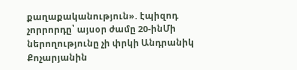քաղաքականություն». էպիզոդ չորրորդը՝ այսօր ժամը 20-ինՄի ներողությունը չի փրկի Անդրանիկ Քոչարյանին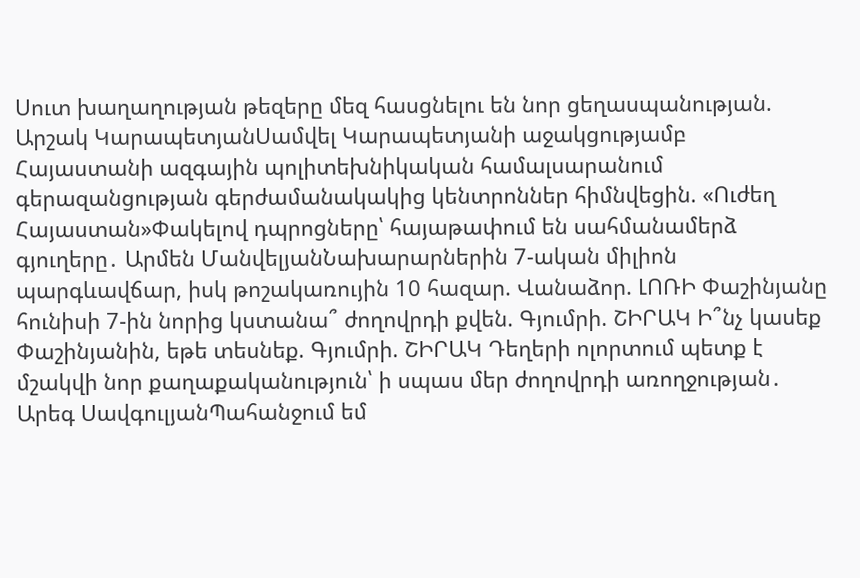Սուտ խաղաղության թեզերը մեզ հասցնելու են նոր ցեղասպանության. Արշակ ԿարապետյանՍամվել Կարապետյանի աջակցությամբ Հայաստանի ազգային պոլիտեխնիկական համալսարանում գերազանցության գերժամանակակից կենտրոններ հիմնվեցին. «Ուժեղ Հայաստան»Փակելով դպրոցները՝ հայաթափում են սահմանամերձ գյուղերը․ Արմեն ՄանվելյանՆախարարներին 7-ական միլիոն պարգևավճար, իսկ թոշակառույին 10 հազար. Վանաձոր. ԼՈՌԻ Փաշինյանը հունիսի 7-ին նորից կստանա՞ ժողովրդի քվեն. Գյումրի. ՇԻՐԱԿ Ի՞նչ կասեք Փաշինյանին, եթե տեսնեք. Գյումրի. ՇԻՐԱԿ Դեղերի ոլորտում պետք է մշակվի նոր քաղաքականություն՝ ի սպաս մեր ժողովրդի առողջության․ Արեգ ՍավգուլյանՊահանջում եմ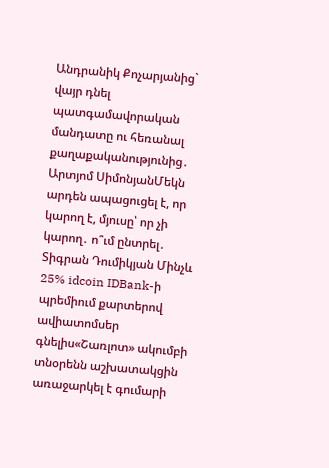Անդրանիկ Քոչարյանից` վայր դնել պատգամավորական մանդատը ու հեռանալ քաղաքականությունից․ Արտյոմ ՍիմոնյանՄեկն արդեն ապացուցել է, որ կարող է, մյուսը՝ որ չի կարող․ ո՞ւմ ընտրել․ Տիգրան Դումիկյան Մինչև 25% idcoin IDBank-ի պրեմիում քարտերով ավիատոմսեր գնելիս«Շառլոտ» ակումբի տնօրենն աշխատակցին առաջարկել է գումարի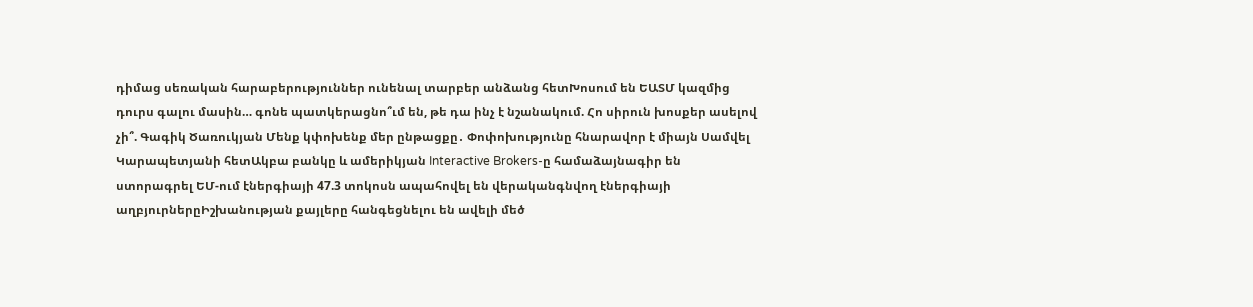դիմաց սեռական հարաբերություններ ունենալ տարբեր անձանց հետԽոսում են ԵԱՏՄ կազմից դուրս գալու մասին… գոնե պատկերացնո՞ւմ են, թե դա ինչ է նշանակում. Հո սիրուն խոսքեր ասելով չի՞. Գագիկ Ծառուկյան Մենք կփոխենք մեր ընթացքը․ Փոփոխությունը հնարավոր է միայն Սամվել Կարապետյանի հետԱկբա բանկը և ամերիկյան Interactive Brokers-ը համաձայնագիր են ստորագրել ԵՄ-ում էներգիայի 47.3 տոկոսն ապահովել են վերականգնվող էներգիայի աղբյուրներըԻշխանության քայլերը հանգեցնելու են ավելի մեծ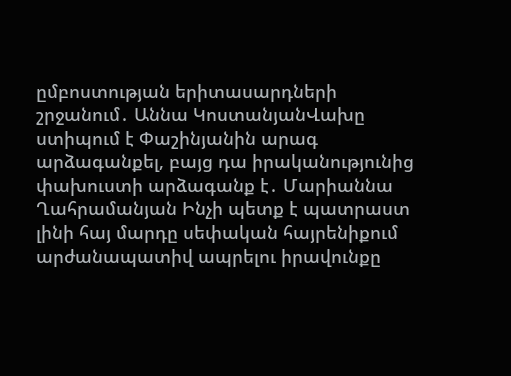ըմբոստության երիտասարդների շրջանում․ Աննա ԿոստանյանՎախը ստիպում է Փաշինյանին արագ արձագանքել, բայց դա իրականությունից փախուստի արձագանք է․ Մարիաննա Ղահրամանյան Ինչի պետք է պատրաստ լինի հայ մարդը սեփական հայրենիքում արժանապատիվ ապրելու իրավունքը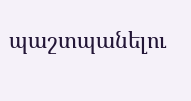պաշտպանելու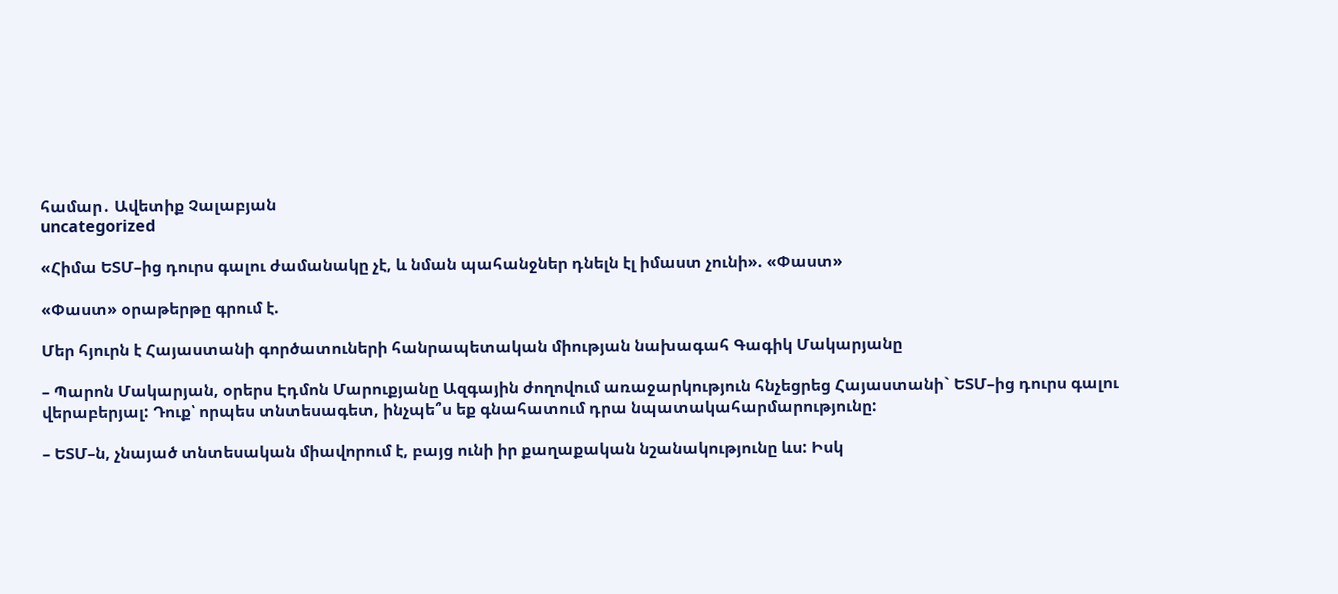համար․ Ավետիք Չալաբյան
uncategorized

«Հիմա ԵՏՄ–ից դուրս գալու ժամանակը չէ, և նման պահանջներ դնելն էլ իմաստ չունի». «Փաստ»

«Փաստ» օրաթերթը գրում է.

Մեր հյուրն է Հայաստանի գործատուների հանրապետական միության նախագահ Գագիկ Մակարյանը

– Պարոն Մակարյան, օրերս Էդմոն Մարուքյանը Ազգային ժողովում առաջարկություն հնչեցրեց Հայաստանի` ԵՏՄ–ից դուրս գալու վերաբերյալ: Դուք՝ որպես տնտեսագետ, ինչպե՞ս եք գնահատում դրա նպատակահարմարությունը:

– ԵՏՄ–ն, չնայած տնտեսական միավորում է, բայց ունի իր քաղաքական նշանակությունը ևս: Իսկ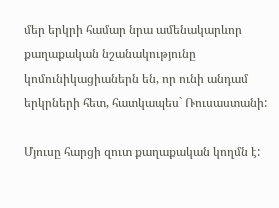մեր երկրի համար նրա ամենակարևոր քաղաքական նշանակությունը կոմունիկացիաներն են, որ ունի անդամ երկրների հետ, հատկապես` Ռուսաստանի:

Մյուսը հարցի զուտ քաղաքական կողմն է: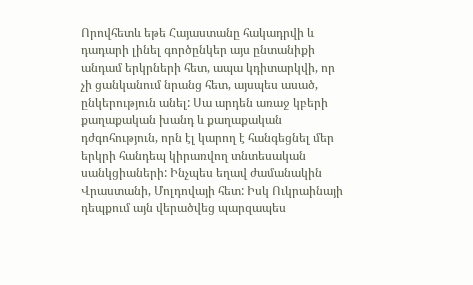Որովհետև եթե Հայաստանը հակադրվի և դադարի լինել գործընկեր այս ընտանիքի անդամ երկրների հետ, ապա կդիտարկվի, որ չի ցանկանում նրանց հետ, այսպես ասած, ընկերություն անել: Սա արդեն առաջ կբերի քաղաքական խանդ և քաղաքական դժգոհություն, որն էլ կարող է հանգեցնել մեր երկրի հանդեպ կիրառվող տնտեսական սանկցիաների: Ինչպես եղավ ժամանակին Վրաստանի, Մոլդովայի հետ: Իսկ Ուկրաինայի դեպքում այն վերածվեց պարզապես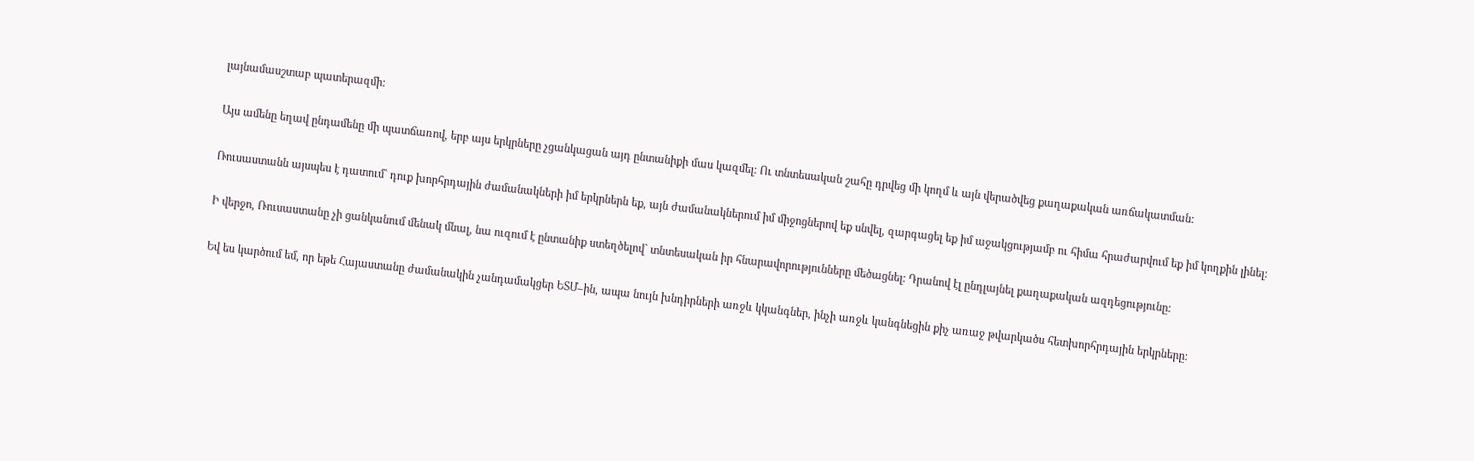լայնամասշտաբ պատերազմի:

Այս ամենը եղավ ընդամենը մի պատճառով, երբ այս երկրները չցանկացան այդ ընտանիքի մաս կազմել: Ու տնտեսական շահը դրվեց մի կողմ և այն վերածվեց քաղաքական առճակատման:

Ռուսաստանն այսպես է դատում` դուք խորհրդային ժամանակների իմ երկրներն եք, այն ժամանակներում իմ միջոցներով եք սնվել, զարգացել եք իմ աջակցությամբ ու հիմա հրաժարվում եք իմ կողքին լինել:

Ի վերջո, Ռուսաստանը չի ցանկանում մենակ մնալ, նա ուզում է ընտանիք ստեղծելով` տնտեսական իր հնարավորությունները մեծացնել: Դրանով էլ ընդլայնել քաղաքական ազդեցությունը:

Եվ ես կարծում եմ, որ եթե Հայաստանը ժամանակին չանդամակցեր ԵՏՄ–ին, ապա նույն խնդիրների առջև կկանգներ, ինչի առջև կանգնեցին քիչ առաջ թվարկածս հետխորհրդային երկրները: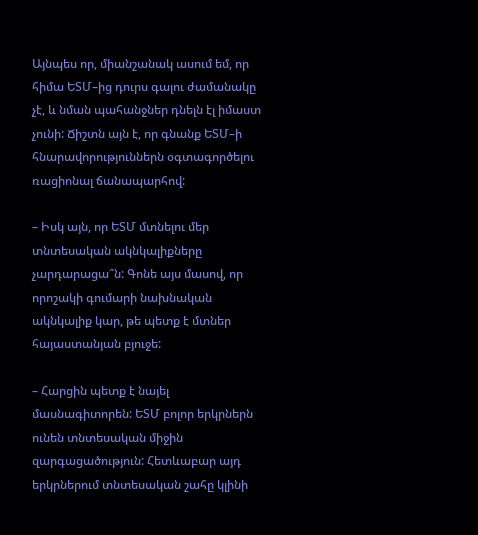Այնպես որ, միանշանակ ասում եմ, որ հիմա ԵՏՄ–ից դուրս գալու ժամանակը չէ, և նման պահանջներ դնելն էլ իմաստ չունի: Ճիշտն այն է, որ գնանք ԵՏՄ–ի հնարավորություններն օգտագործելու ռացիոնալ ճանապարհով:

– Իսկ այն, որ ԵՏՄ մտնելու մեր տնտեսական ակնկալիքները չարդարացա՞ն: Գոնե այս մասով, որ որոշակի գումարի նախնական ակնկալիք կար, թե պետք է մտներ հայաստանյան բյուջե:

– Հարցին պետք է նայել մասնագիտորեն: ԵՏՄ բոլոր երկրներն ունեն տնտեսական միջին զարգացածություն: Հետևաբար այդ երկրներում տնտեսական շահը կլինի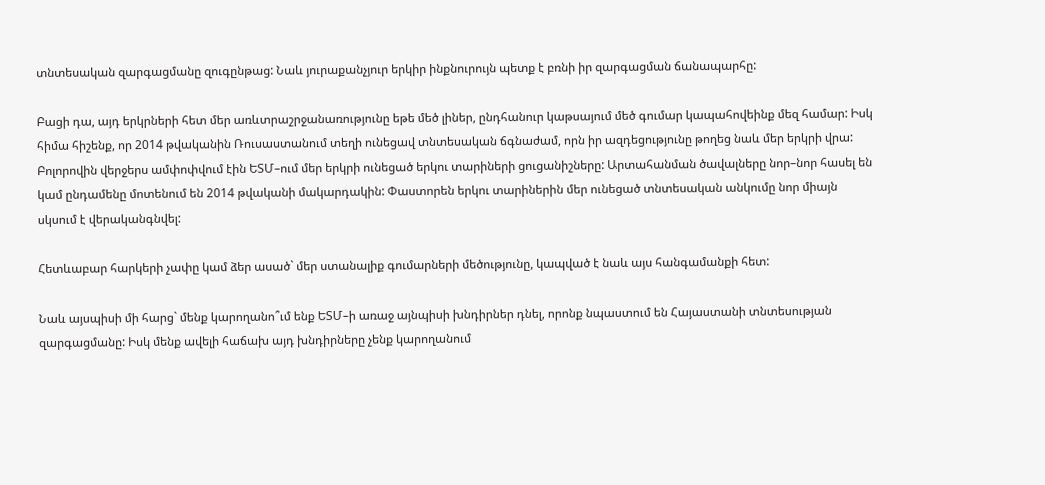տնտեսական զարգացմանը զուգընթաց: Նաև յուրաքանչյուր երկիր ինքնուրույն պետք է բռնի իր զարգացման ճանապարհը:

Բացի դա, այդ երկրների հետ մեր առևտրաշրջանառությունը եթե մեծ լիներ, ընդհանուր կաթսայում մեծ գումար կապահովեինք մեզ համար: Իսկ հիմա հիշենք, որ 2014 թվականին Ռուսաստանում տեղի ունեցավ տնտեսական ճգնաժամ, որն իր ազդեցությունը թողեց նաև մեր երկրի վրա: Բոլորովին վերջերս ամփոփվում էին ԵՏՄ–ում մեր երկրի ունեցած երկու տարիների ցուցանիշները: Արտահանման ծավալները նոր–նոր հասել են կամ ընդամենը մոտենում են 2014 թվականի մակարդակին: Փաստորեն երկու տարիներին մեր ունեցած տնտեսական անկումը նոր միայն սկսում է վերականգնվել:

Հետևաբար հարկերի չափը կամ ձեր ասած` մեր ստանալիք գումարների մեծությունը, կապված է նաև այս հանգամանքի հետ:

Նաև այսպիսի մի հարց` մենք կարողանո՞ւմ ենք ԵՏՄ–ի առաջ այնպիսի խնդիրներ դնել, որոնք նպաստում են Հայաստանի տնտեսության զարգացմանը: Իսկ մենք ավելի հաճախ այդ խնդիրները չենք կարողանում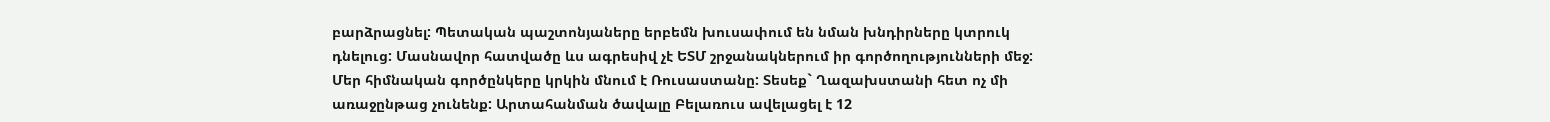բարձրացնել: Պետական պաշտոնյաները երբեմն խուսափում են նման խնդիրները կտրուկ դնելուց: Մասնավոր հատվածը ևս ագրեսիվ չէ ԵՏՄ շրջանակներում իր գործողությունների մեջ: Մեր հիմնական գործընկերը կրկին մնում է Ռուսաստանը: Տեսեք` Ղազախստանի հետ ոչ մի առաջընթաց չունենք: Արտահանման ծավալը Բելառուս ավելացել է 12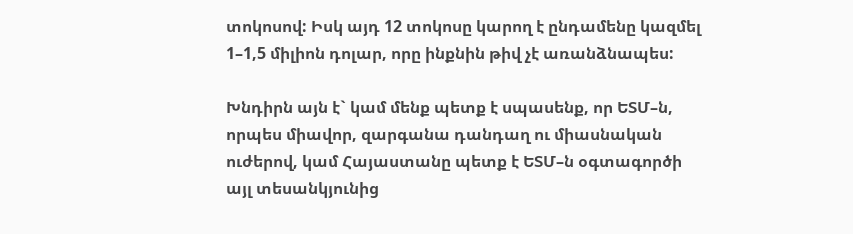տոկոսով: Իսկ այդ 12 տոկոսը կարող է ընդամենը կազմել 1–1,5 միլիոն դոլար, որը ինքնին թիվ չէ առանձնապես:

Խնդիրն այն է` կամ մենք պետք է սպասենք, որ ԵՏՄ–ն, որպես միավոր, զարգանա դանդաղ ու միասնական ուժերով, կամ Հայաստանը պետք է ԵՏՄ–ն օգտագործի այլ տեսանկյունից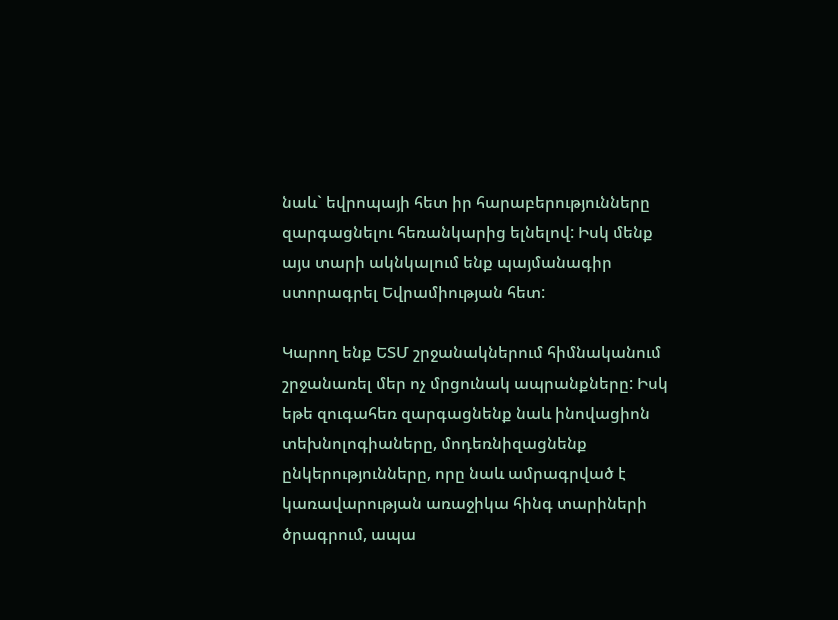նաև` եվրոպայի հետ իր հարաբերությունները զարգացնելու հեռանկարից ելնելով: Իսկ մենք այս տարի ակնկալում ենք պայմանագիր ստորագրել Եվրամիության հետ:

Կարող ենք ԵՏՄ շրջանակներում հիմնականում շրջանառել մեր ոչ մրցունակ ապրանքները: Իսկ եթե զուգահեռ զարգացնենք նաև ինովացիոն տեխնոլոգիաները, մոդեռնիզացնենք ընկերությունները, որը նաև ամրագրված է կառավարության առաջիկա հինգ տարիների ծրագրում, ապա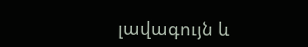լավագույն և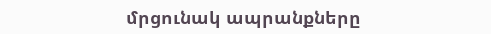մրցունակ ապրանքները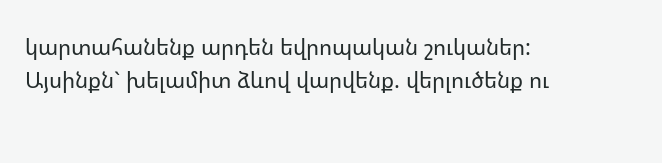կարտահանենք արդեն եվրոպական շուկաներ: Այսինքն` խելամիտ ձևով վարվենք. վերլուծենք ու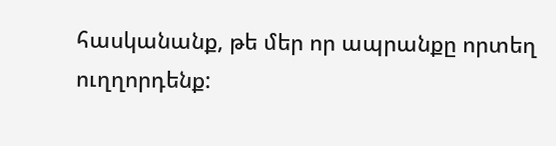հասկանանք, թե մեր որ ապրանքը որտեղ ուղղորդենք: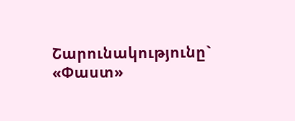Շարունակությունը` «Փաստ»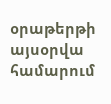օրաթերթի այսօրվա համարում